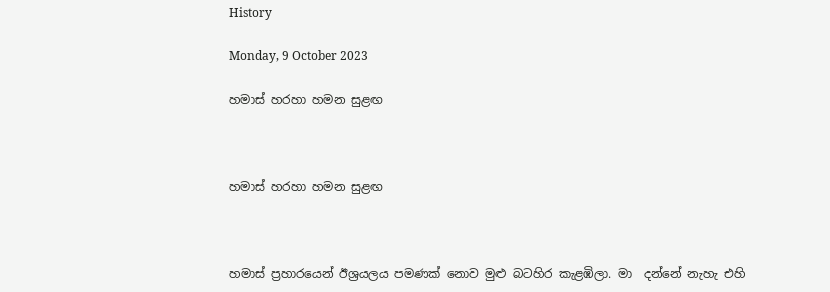History

Monday, 9 October 2023

හමාස් හරහා හමන සුළඟ



හමාස් හරහා හමන සුළඟ



හමාස් ප්‍රහාරයෙන් ඊශ්‍රයලය පමණක් නොව මුළු බටහිර කැළඹිලා. මා  දන්නේ නැහැ එහි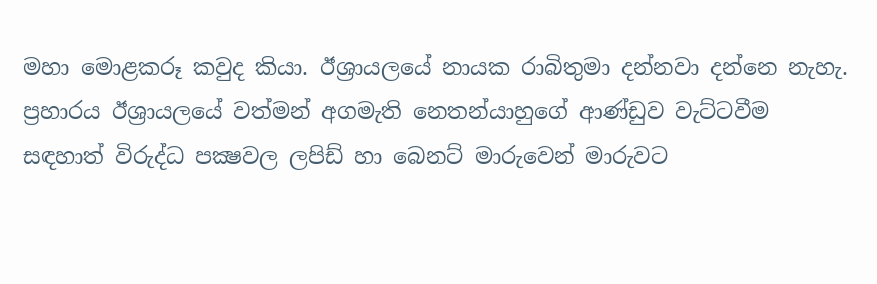මහා මොළකරූ කවුද කියා. ඊශ්‍රායලයේ නායක රාබිතුමා දන්නවා දන්නෙ නැහැ. ප්‍රහාරය ඊශ්‍රායලයේ වත්මන් අගමැති නෙතන්යාහුගේ ආණ්ඩුව වැට්ටවීම සඳහාත් විරුද්ධ පක්‍ෂවල ලපිඩ් හා බෙනට් මාරුවෙන් මාරුවට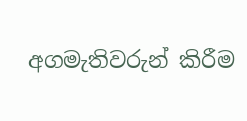අගමැතිවරුන් කිරීම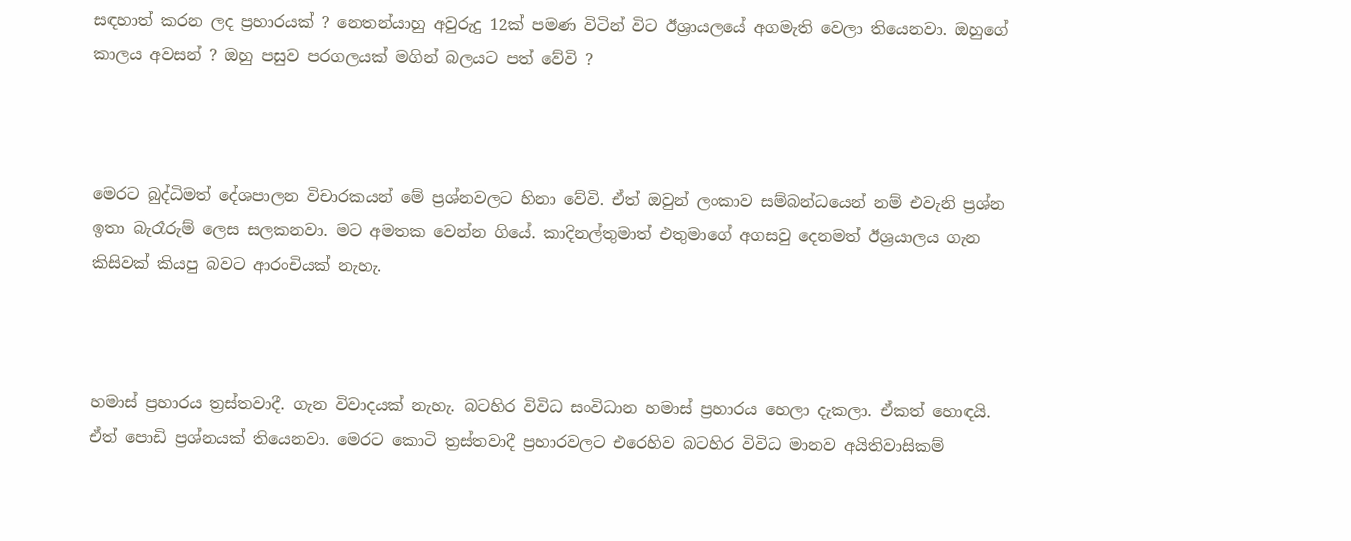සඳහාත් කරන ලද ප්‍රහාරයක් ? නෙතන්යාහු අවුරුදු 12ක් පමණ විටින් විට ඊශ්‍රායලයේ අගමැති වෙලා තියෙනවා. ඔහුගේ කාලය අවසන් ? ඔහු පසුව පරගලයක් මගින් බලයට පත් වේවි ?



මෙරට බුද්ධිමත් දේශපාලන විචාරකයන් මේ ප්‍රශ්නවලට හිනා වේවි. ඒත් ඔවුන් ලංකාව සම්බන්ධයෙන් නම් එවැනි ප්‍රශ්න ඉතා බැරෑරුම් ලෙස සලකනවා. මට අමතක වෙන්න ගියේ. කාදිනල්තුමාත් එතුමාගේ අගසවු දෙනමත් ඊශ්‍රයාලය ගැන කිසිවක් කියපු බවට ආරංචියක් නැහැ.



හමාස් ප්‍රහාරය ත්‍රස්තවාදී. ගැන විවාදයක් නැහැ. බටහිර විවිධ සංවිධාන හමාස් ප්‍රහාරය හෙලා දැකලා. ඒකත් හොඳයි. ඒත් පොඩි ප්‍රශ්නයක් තියෙනවා. මෙරට කොටි ත්‍රස්තවාදී ප්‍රහාරවලට එරෙහිව බටහිර විවිධ මානව අයිතිවාසිකම්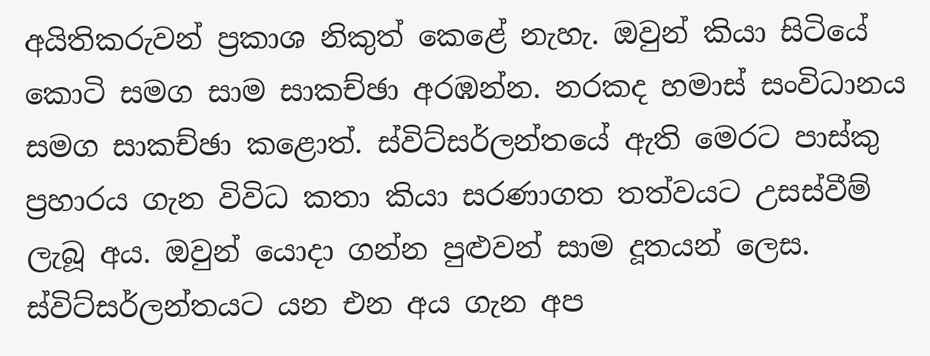අයිතිකරුවන් ප්‍රකාශ නිකුත් කෙළේ නැහැ. ඔවුන් කියා සිටියේ කොටි සමග සාම සාකච්ඡා අරඹන්න. නරකද හමාස් සංවිධානය සමග සාකච්ඡා කළොත්. ස්විට්සර්ලන්තයේ ඇති මෙරට පාස්කු ප්‍රහාරය ගැන විවිධ කතා කියා සරණාගත තත්වයට උසස්වීම් ලැබූ අය. ඔවුන් යොදා ගන්න පුළුවන් සාම දූතයන් ලෙස. ස්විට්සර්ලන්තයට යන එන අය ගැන අප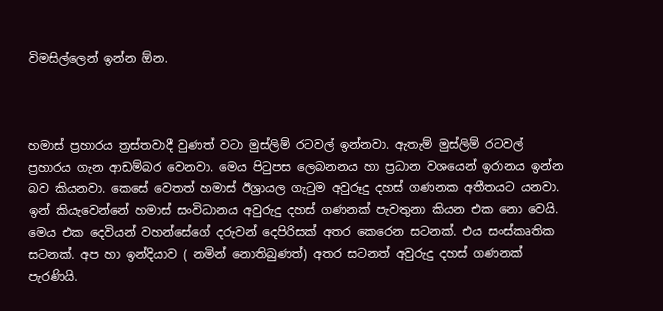විමසිල්ලෙන් ඉන්න ඕන.



හමාස් ප්‍රහාරය ත්‍රස්තවාදී වුණත් වටා මුස්ලිම් රටවල් ඉන්නවා. ඇතැම් මුස්ලිම් රටවල් ප්‍රහාරය ගැන ආඩම්බර වෙනවා. මෙය පිටුපස ලෙබනනය හා ප්‍රධාන වශයෙන් ඉරානය ඉන්න බව කියනවා. කෙසේ වෙතත් හමාස් ඊශ්‍රායල ගැටුම අවුරූදු දහස් ගණනක අතීතයට යනවා. ඉන් කියැවෙන්නේ හමාස් සංවිධානය අවුරුදු දහස් ගණනක් පැවතුනා කියන එක නො වෙයි. මෙය එක දෙවියන් වහන්සේගේ දරුවන් දෙපිරිසක් අතර කෙරෙන සටනක්. එය සංස්කෘතික සටනක්. අප හා ඉන්දියාව ( නමින් නොතිබුණත්) අතර සටනත් අවුරුදු දහස් ගණනක් පැරණියි.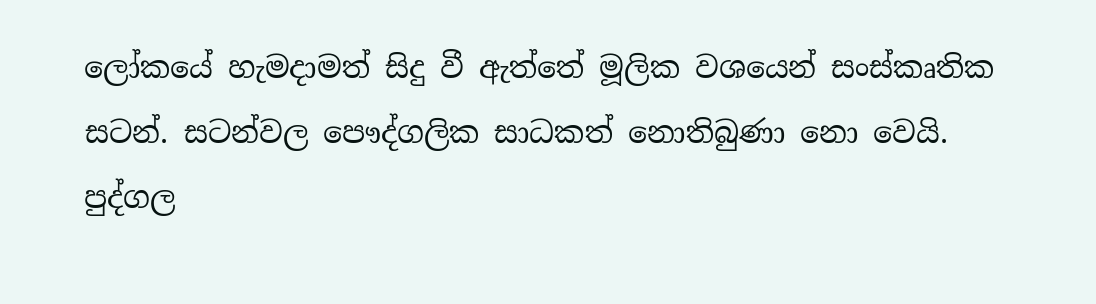ලෝකයේ හැමදාමත් සිදු වී ඇත්තේ මූලික වශයෙන් සංස්කෘතික සටන්. සටන්වල පෞද්ගලික සාධකත් නොතිබුණා නො වෙයි. පුද්ගල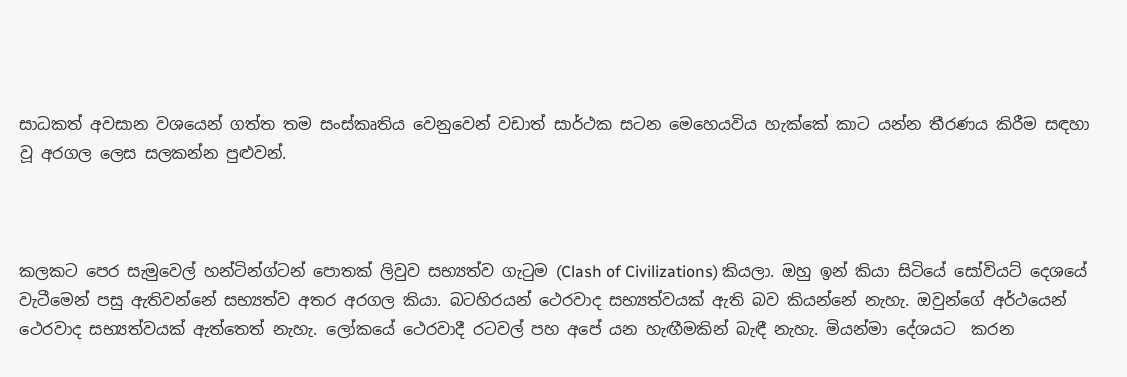සාධකත් අවසාන වශයෙන් ගත්ත තම සංස්කෘතිය වෙනුවෙන් වඩාත් සාර්ථක සටන මෙහෙයවිය හැක්කේ කාට යන්න තීරණය කිරීම සඳහා වූ අරගල ලෙස සලකන්න පුළුවන්.



කලකට පෙර සැමුවෙල් හන්ටින්ග්ටන් පොතක් ලිවුව සභ්‍යත්ව ගැටුම (Clash of Civilizations) කියලා. ඔහු ඉන් කියා සිටියේ සෝවියට් දෙශයේ වැටීමෙන් පසු ඇතිවන්නේ සභ්‍යත්ව අතර අරගල කියා. බටහිරයන් ථෙරවාද සභ්‍යත්වයක් ඇති බව කියන්නේ නැහැ. ඔවුන්ගේ අර්ථයෙන් ථෙරවාද සභ්‍යත්වයක් ඇත්තෙත් නැහැ. ලෝකයේ ථෙරවාදී රටවල් පහ අපේ යන හැඟීමකින් බැඳී නැහැ. මියන්මා දේශයට  කරන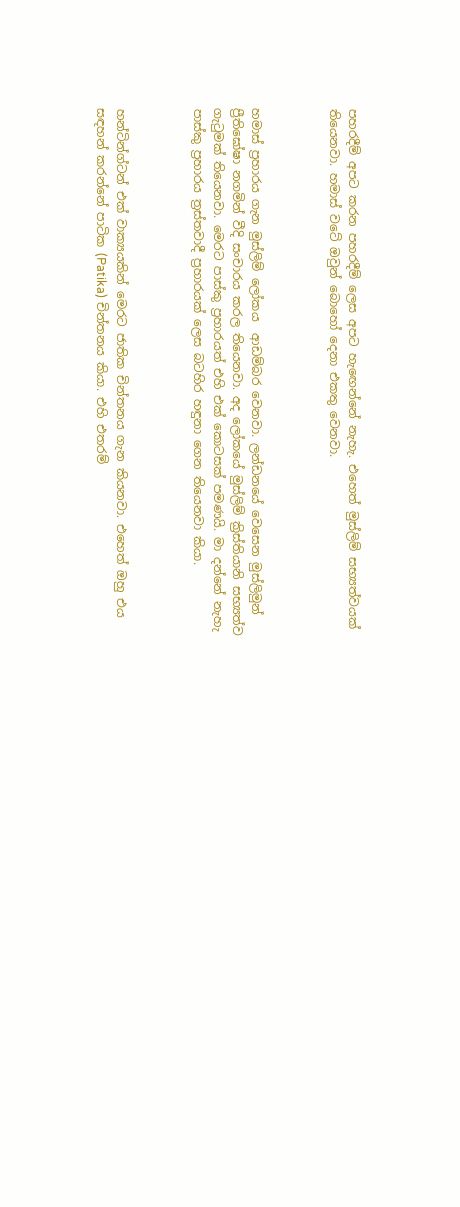පහරදීම් අපට කරන පහරදීම් ලෙස අපට හැඟෙන්නේ නැහැ. එහෙත් මුස්ලිම් සභ්‍යත්වයක් තියෙනවා. හමාස් වටේ ඔවුන් බොහෝ දෙනා එකතු වෙනවා.



හමාස් ප්‍රහාරය ගැන මුස්ලිම් ලෝකය  ආඩම්බර වෙනවා. ලන්ඩනයේ වෙසෙන මුස්ලිමුන් ප්‍රීතිඝෝෂා නගමින් වීදි සංචාරය කරල තියෙනවා. අද ලෝකයේ මුස්ලිම් ක්‍රිස්තියානි සභ්‍යත්ව ගැටුමක් තියෙනවා. මෙරට පාස්කු ප්‍රහාරයත් එහි එක් කොටසක් පමණයි. මා දන්නේ නැහැ පාස්කු ප්‍රහාරය ත්‍රස්තවාදී ප්‍රහාරයක් ලෙස බටහිර හඳුනා ගෙන තියෙනවා කියා.



හන්ටින්ග්ටන් එක් වාක්‍යයකින් මෙරට ජාතික චින්තනය ගැන කියනවා. එහෙත් ඔහු එය සඳහන් කරන්නේ පාටික (Patika) චින්තනය කියා. එහි එතරම්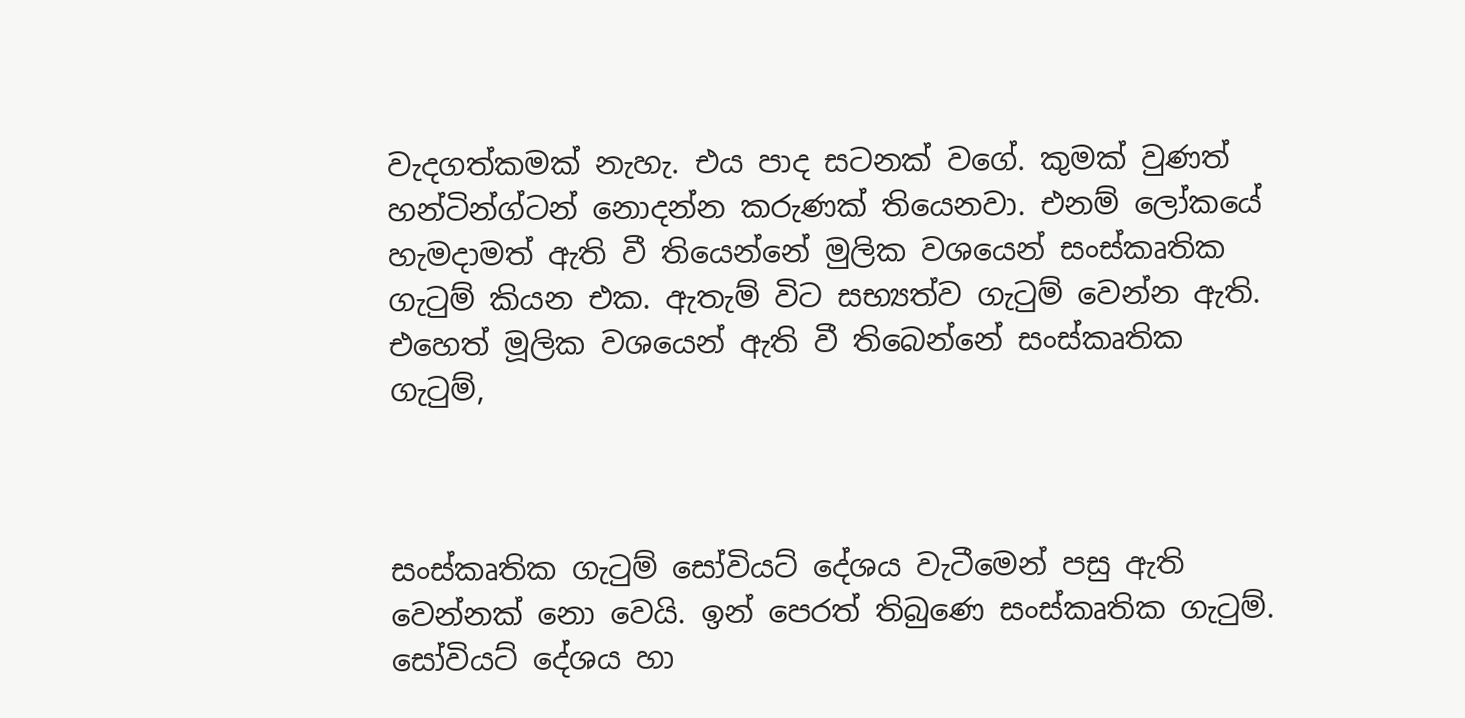වැදගත්කමක් නැහැ. එය පාද සටනක් වගේ. කුමක් වුණත් හන්ටින්ග්ටන් නොදන්න කරුණක් තියෙනවා. එනම් ලෝකයේ හැමදාමත් ඇති වී තියෙන්නේ මුලික වශයෙන් සංස්කෘතික ගැටුම් කියන එක. ඇතැම් විට සභ්‍යත්ව ගැටුම් වෙන්න ඇති. එහෙත් මූලික වශයෙන් ඇති වී තිබෙන්නේ සංස්කෘතික ගැටුම්,



සංස්කෘතික ගැටුම් සෝවියට් දේශය වැටීමෙන් පසු ඇති වෙන්නක් නො වෙයි. ඉන් පෙරත් තිබුණෙ සංස්කෘතික ගැටුම්. සෝවියට් දේශය හා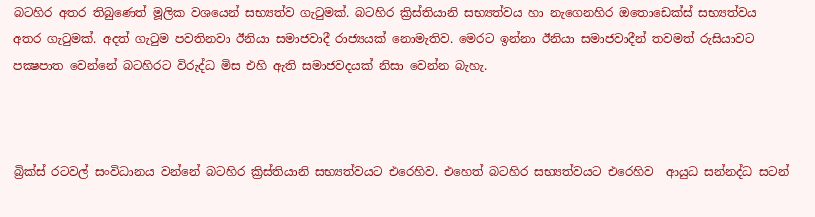බටහිර අතර තිබුණෙත් මූලික වශයෙන් සභ්‍යත්ව ගැටුමක්. බටහිර ක්‍රිස්තියානි සභ්‍යත්වය හා නැගෙනහිර ඔතොඩෙක්ස් සභ්‍යත්වය අතර ගැටුමක්. අදත් ගැටුම පවතිනවා ඊනියා සමාජවාදී රාජ්‍යයක් නොමැතිව. මෙරට ඉන්නා ඊනියා සමාජවාදීන් තවමත් රුසියාවට පක්‍ෂපාත වෙන්නේ බටහිරට විරුද්ධ මිස එහි ඇති සමාජවදයක් නිසා වෙන්න බැහැ.



බ්‍රික්ස් රටවල් සංවිධානය වන්නේ බටහිර ක්‍රිස්තියානි සභ්‍යත්වයට එරෙහිව. එහෙත් බටහිර සභ්‍යත්වයට එරෙහිව  ආයුධ සන්නද්ධ සටන්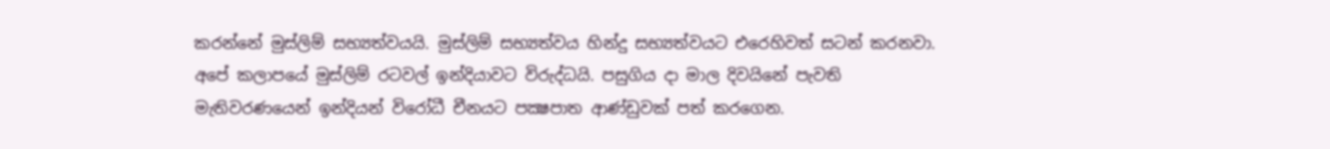කරන්නේ මුස්ලිම් සභ්‍යත්වයයි. මුස්ලිම් සභ්‍යත්වය හින්දු සභ්‍යත්වයට එරෙහිවත් සටන් කරනවා. අපේ කලාපයේ මුස්ලිම් රටවල් ඉන්දියාවට විරුද්ධයි. පසුගිය දා මාල දිවයිනේ පැවති මැතිවරණයෙන් ඉන්දියන් විරෝධී චීනයට පක්‍ෂපාත ආණ්ඩුවක් පත් කරගෙන.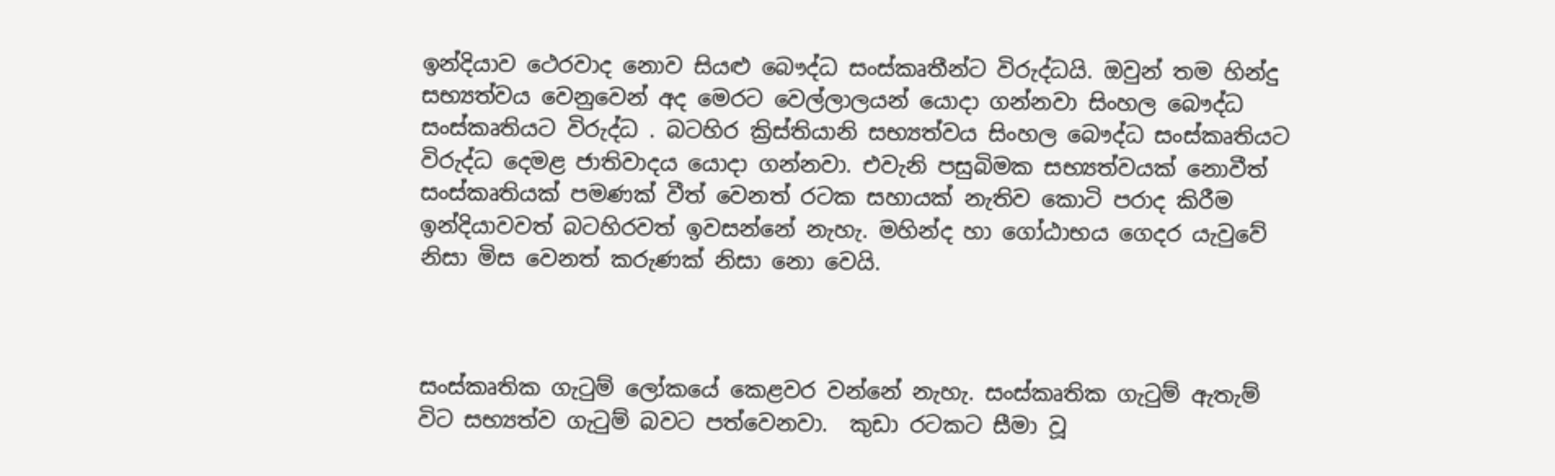ඉන්දියාව ථෙරවාද නොව සියළු බෞද්ධ සංස්කෘතීන්ට විරුද්ධයි. ඔවුන් තම හින්දු සභ්‍යත්වය වෙනුවෙන් අද මෙරට වෙල්ලාලයන් යොදා ගන්නවා සිංහල බෞද්ධ සංස්කෘතියට විරුද්ධ . බටහිර ක්‍රිස්තියානි සභ්‍යත්වය සිංහල බෞද්ධ සංස්කෘතියට විරුද්ධ දෙමළ ජාතිවාදය යොදා ගන්නවා. එවැනි පසුබිමක සභ්‍යත්වයක් නොවීත් සංස්කෘතියක් පමණක් වීත් වෙනත් රටක සහායක් නැතිව කොටි පරාද කිරීම ඉන්දියාවවත් බටහිරවත් ඉවසන්නේ නැහැ. මහින්ද හා ගෝඨාභය ගෙදර යැවුවේ නිසා මිස වෙනත් කරුණක් නිසා නො වෙයි.



සංස්කෘතික ගැටුම් ලෝකයේ කෙළවර වන්නේ නැහැ. සංස්කෘතික ගැටුම් ඇතැම් විට සභ්‍යත්ව ගැටුම් බවට පත්වෙනවා.  කුඩා රටකට සීමා වූ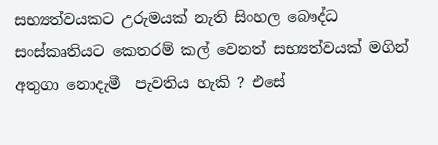සභ්‍යත්වයකට උරුමයක් නැති සිංහල බෞද්ධ සංස්කෘතියට කෙතරම් කල් වෙනත් සභ්‍යත්වයක් මගින් අතුගා නොදැමී  පැවතිය හැකි ? එසේ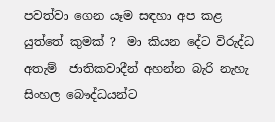පවත්වා ගෙන යෑම සඳහා අප කළ යුත්තේ කුමක් ?  මා කියන දේට විරුද්ධ  අතැම්  ජාතිකවාදීන් අහන්න බැරි නැහැ සිංහල බෞද්ධයන්ට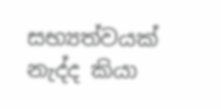සභ්‍යත්වයක් නැද්ද කියා